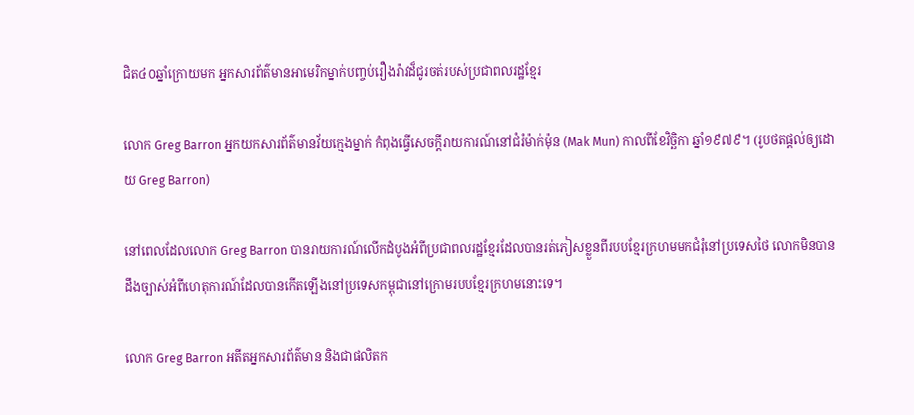ជិត៤០ឆ្នាំក្រោយមក អ្នកសារព័ត៌មានអាមេរិកម្នាក់បញ្ចប់រឿងរ៉ាវដ៏ជូរចត់របស់ប្រជាពលរដ្ឋខ្មែរ

លោក Greg Barron អ្នកយកសារព័ត៌មានវ័យក្មេងម្នាក់ កំពុងធ្វើសេចក្តីរាយការណ៍នៅជំរំម៉ាក់ម៉ុន (Mak Mun) កាលពីខែវិច្ឆិកា ឆ្នាំ១៩៧៩។ (រូបថតផ្តល់ឲ្យដោយ Greg Barron)

នៅពេលដែលលោក Greg Barron បានរាយការណ៍លើកដំបូងអំពីប្រជាពលរដ្ឋខ្មែរដែលបានរត់ភៀសខ្លួនពីរបបខ្មែរក្រហមមកជំរុំនៅប្រទេសថៃ លោកមិនបានដឹងច្បាស់អំពីហេតុការណ៍ដែលបានកើតឡើងនៅប្រទេសកម្ពុជានៅក្រោមរបបខ្មែរក្រហមនោះទេ។

លោក Greg Barron អតីតអ្នកសារព័ត៌មាន និងជាផលិតក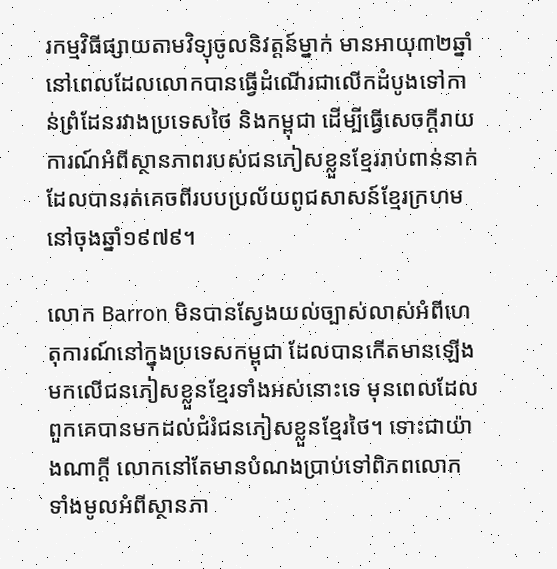រកម្មវិធីផ្សាយតាមវិទ្យុចូលនិវត្តន៍ម្នាក់ មានអាយុ៣២ឆ្នាំ នៅពេលដែលលោកបានធ្វើដំណើរជាលើកដំបូងទៅកាន់ព្រំដែនរវាងប្រទេសថៃ និងកម្ពុជា ដើម្បីធ្វើសេចក្តីរាយការណ៍អំពីស្ថានភាពរបស់ជនភៀសខ្លួនខ្មែររាប់ពាន់នាក់ ដែលបានរត់គេចពីរបបប្រល័យពូជសាសន៍ខ្មែរក្រហមនៅចុងឆ្នាំ១៩៧៩។

លោក Barron មិនបានស្វែងយល់ច្បាស់លាស់អំពីហេតុការណ៍នៅក្នុងប្រទេសកម្ពុជា ដែលបានកើតមានឡើងមកលើជនភៀសខ្លួនខ្មែរទាំងអស់នោះទេ មុនពេលដែលពួកគេបានមកដល់ជំរំជនភៀសខ្លួនខ្មែរថៃ។ ទោះជាយ៉ាងណាក្តី លោកនៅតែមានបំណងប្រាប់ទៅពិភពលោកទាំងមូលអំពីស្ថានភា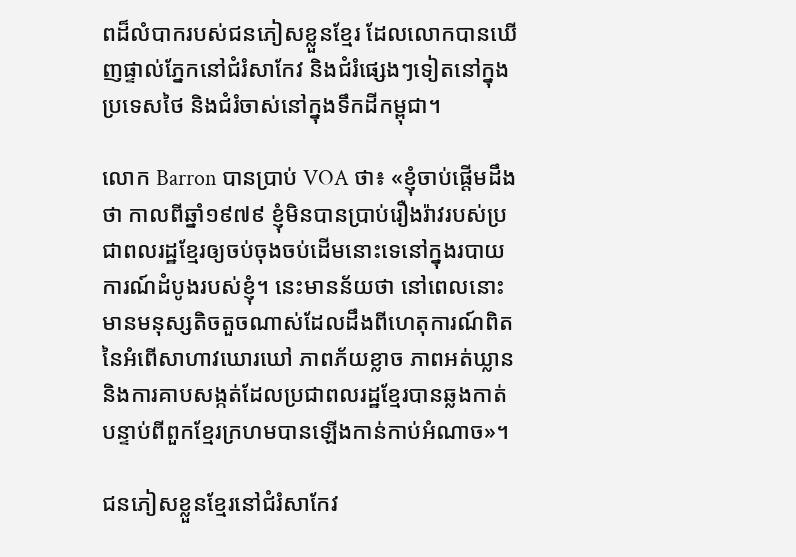ពដ៏លំបាករបស់ជនភៀសខ្លួនខ្មែរ ដែលលោកបានឃើញផ្ទាល់ភ្នែកនៅជំរំសាកែវ និងជំរំផ្សេងៗទៀតនៅក្នុងប្រទេសថៃ និងជំរំចាស់នៅក្នុងទឹកដីកម្ពុជា។

លោក Barron បានប្រាប់ VOA ថា៖ «ខ្ញុំចាប់ផ្តើមដឹងថា កាលពីឆ្នាំ១៩៧៩ ខ្ញុំមិនបានប្រាប់រឿងរ៉ាវរបស់ប្រជាពលរដ្ឋខ្មែរឲ្យចប់ចុងចប់ដើមនោះទេនៅក្នុងរបាយការណ៍ដំបូងរបស់ខ្ញុំ។ នេះមានន័យថា នៅពេលនោះ មានមនុស្សតិចតួចណាស់ដែលដឹងពីហេតុការណ៍ពិតនៃអំពើសាហាវឃោរឃៅ ភាពភ័យខ្លាច ភាពអត់ឃ្លាន និងការគាបសង្កត់ដែលប្រជាពលរដ្ឋខ្មែរបានឆ្លងកាត់ បន្ទាប់ពីពួកខ្មែរក្រហមបានឡើងកាន់កាប់អំណាច»។

ជនភៀសខ្លួនខ្មែរនៅជំរំសាកែវ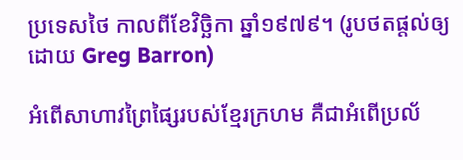ប្រទេសថៃ កាលពីខែវិច្ឆិកា ឆ្នាំ១៩៧៩។ (រូបថតផ្តល់ឲ្យដោយ Greg Barron)

អំពើសាហាវព្រៃផ្សៃរបស់ខ្មែរក្រហម គឺជាអំពើប្រល័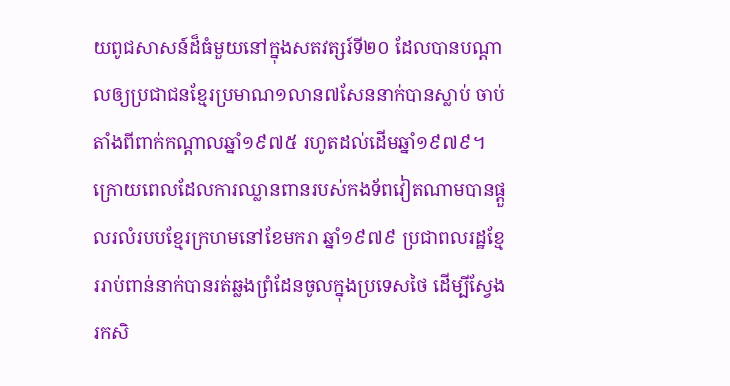យពូជសាសន៍ដ៏ធំមួយនៅក្នុងសតវត្សរ៍ទី២០ ដែលបានបណ្តាលឲ្យប្រជាជនខ្មែរប្រមាណ១លាន៧សែននាក់បានស្លាប់ ចាប់តាំងពីពាក់កណ្តាលឆ្នាំ១៩៧៥ រហូតដល់ដើមឆ្នាំ១៩៧៩។ ក្រោយពេលដែលការឈ្លានពានរបស់កងទ័ពវៀតណាមបានផ្តួលរលំរបបខ្មែរក្រហមនៅខែមករា ឆ្នាំ១៩៧៩ ប្រជាពលរដ្ឋខ្មែររាប់ពាន់នាក់បានរត់ឆ្លងព្រំដែនចូលក្នុងប្រទេសថៃ ដើម្បីស្វែងរកសិ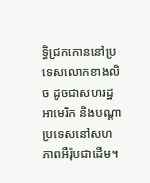ទ្ធិជ្រកកោននៅប្រទេសលោកខាងលិច ដូចជាសហរដ្ឋអាមេរិក និងបណ្តាប្រទេសនៅសហភាពអឺរ៉ុបជាដើម។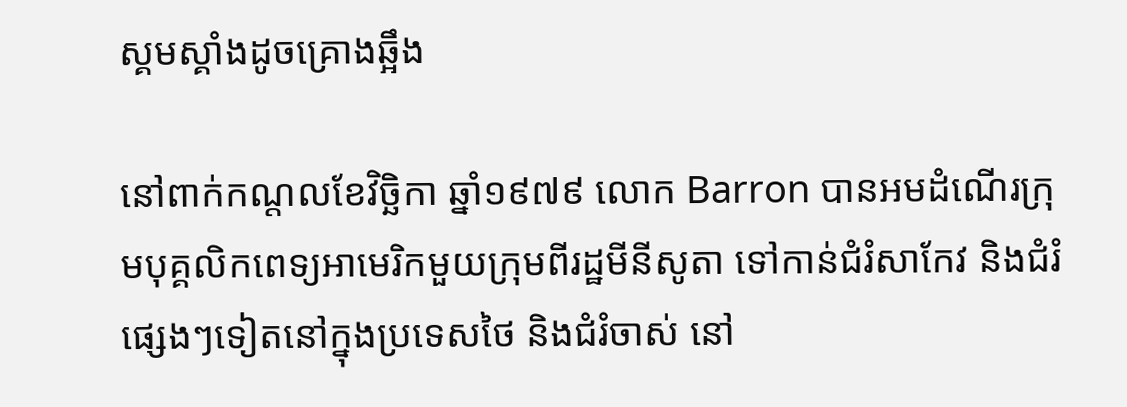ស្គមស្គាំងដូចគ្រោងឆ្អឹង

នៅពាក់កណ្តលខែវិច្ឆិកា ឆ្នាំ១៩៧៩ លោក Barron បានអមដំណើរក្រុមបុគ្គលិកពេទ្យអាមេរិកមួយក្រុមពីរដ្ឋមីនីសូតា ទៅកាន់ជំរំសាកែវ និងជំរំផ្សេងៗទៀតនៅក្នុងប្រទេសថៃ និងជំរំចាស់ នៅ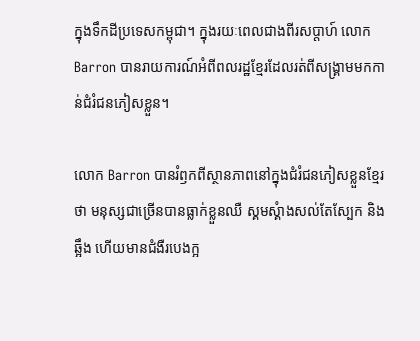ក្នុងទឹកដីប្រទេសកម្ពុជា។ ក្នុងរយៈពេលជាងពីរសប្តាហ៍ លោក Barron បានរាយការណ៍អំពីពលរដ្ឋខ្មែរដែលរត់ពីសង្គ្រាមមកកាន់ជំរំជនភៀសខ្លួន។

លោក Barron បានរំឭកពីស្ថានភាពនៅក្នុងជំរំជនភៀសខ្លួនខ្មែរថា មនុស្សជាច្រើនបានធ្លាក់ខ្លួនឈឺ ស្គមស្គំាងសល់តែស្បែក និងឆ្អឹង ហើយមានជំងឺរបេងក្អ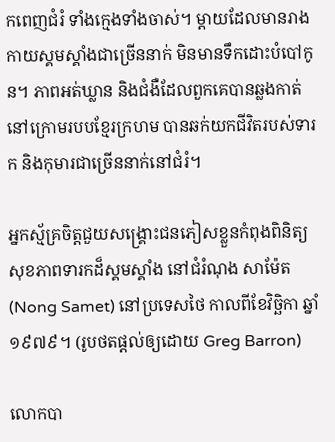កពេញជំរំ ទាំងក្មេងទាំងចាស់។ ម្តាយដែលមានរាងកាយស្គមស្គាំងជាច្រើននាក់ មិនមានទឹកដោះបំបៅកូន។ ភាពអត់ឃ្លាន និងជំងឺដែលពួកគេបានឆ្លងកាត់នៅក្រោមរបបខ្មែរក្រហម បានឆក់យកជីវិតរបស់ទារក និងកុមារជាច្រើននាក់នៅជំរំ។

អ្នកស្ម័គ្រចិត្តជួយសង្គ្រោះជនភៀសខ្លួនកំពុងពិនិត្យសុខភាពទារកដ៏ស្គមស្គាំង នៅជំរំណុង សាម៉ែត (Nong Samet) នៅប្រទេសថៃ កាលពីខែវិច្ឆិកា ឆ្នាំ១៩៧៩។ (រូបថតផ្តល់ឲ្យដោយ Greg Barron)

លោកបា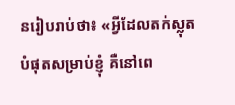នរៀបរាប់ថា៖ «អ្វីដែលតក់ស្លុតបំផុតសម្រាប់ខ្ញុំ គឺនៅពេ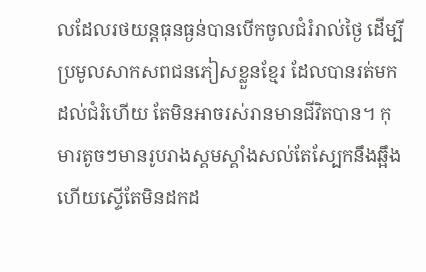លដែលរថយន្តធុនធ្ងន់បានបើកចូលជំរំរាល់ថ្ងៃ ដើម្បីប្រមូលសាកសពជនភៀសខ្លួនខ្មែរ ដែលបានរត់មកដល់ជំរំហើយ តែមិនអាចរស់រានមានជីវិតបាន។ កុមារតូចៗមានរូបរាងស្គមស្គាំងសល់តែស្បែកនឹងឆ្អឹង ហើយស្ទើតែមិនដកដ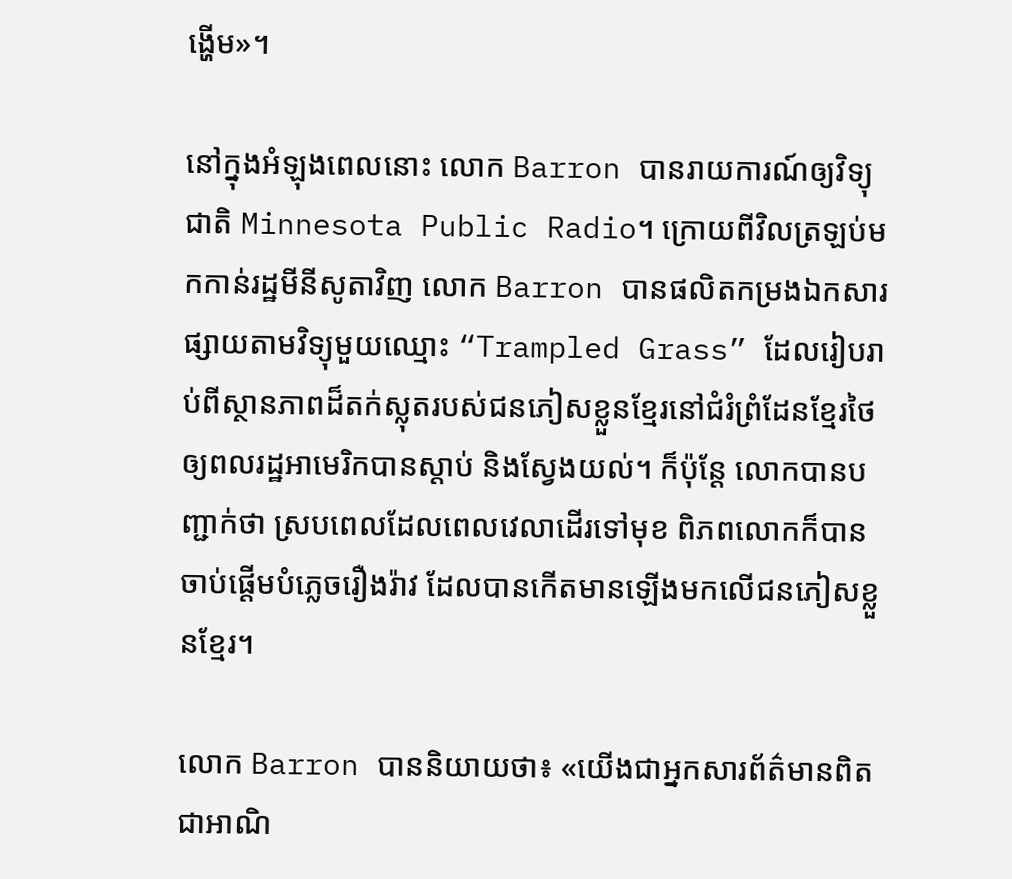ង្ហើម»។

នៅក្នុងអំឡុងពេលនោះ លោក Barron បានរាយការណ៍ឲ្យវិទ្យុជាតិ Minnesota Public Radio។ ក្រោយពីវិលត្រឡប់មកកាន់រដ្ឋមីនីសូតាវិញ លោក Barron បានផលិតកម្រងឯកសារផ្សាយតាមវិទ្យុមួយឈ្មោះ “Trampled Grass” ដែលរៀបរាប់ពីស្ថានភាពដ៏តក់ស្លុតរបស់ជនភៀសខ្លួនខ្មែរនៅជំរំព្រំដែនខ្មែរថៃ ឲ្យពលរដ្ឋអាមេរិកបានស្តាប់ និងស្វែងយល់។ ក៏ប៉ុន្តែ លោកបានបញ្ជាក់ថា ស្របពេលដែលពេលវេលាដើរទៅមុខ ពិភពលោកក៏បានចាប់ផ្តើមបំភ្លេចរឿងរ៉ាវ ដែលបានកើតមានឡើងមកលើជនភៀសខ្លួនខ្មែរ។

លោក Barron បាននិយាយថា៖ «យើងជាអ្នកសារព័ត៌មានពិតជាអាណិ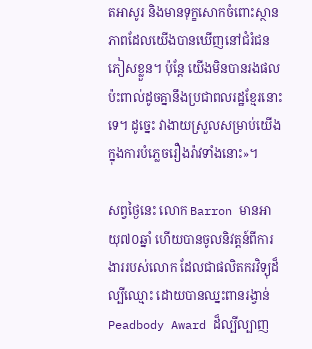តអាសូរ និងមានទុក្ខសោកចំពោះស្ថានភាពដែលយើងបានឃើញនៅជំរំជនភៀសខ្លួន។ ប៉ុន្តែ យើងមិនបានរងផលប៉ះពាល់ដូចគ្នានឹងប្រជាពលរដ្ឋខ្មែរនោះទេ។ ដូច្នេះ វាងាយស្រួលសម្រាប់យើងក្នុងការបំភ្លេចរឿងរ៉ាវទាំងនោះ»។

សព្វថ្ងៃនេះ លោក Barron មានអាយុ៧០ឆ្នាំ ហើយបានចូលនិវត្តន៍ពីការងាររបស់លោក ដែលជាផលិតករវិទ្យុដ៏ល្បីឈ្មោះ ដោយបានឈ្នះពានរង្វាន់ Peadbody Award ដ៏ល្បីល្បាញ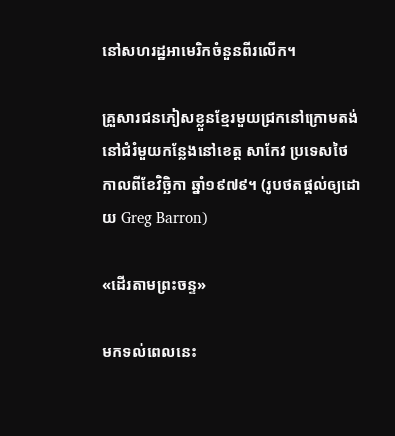នៅសហរដ្ឋអាមេរិកចំនួនពីរលើក។

គ្រួសារជនភៀសខ្លួនខ្មែរមួយជ្រកនៅក្រោមតង់ នៅជំរំមួយកន្លែងនៅខេត្ត សាកែវ ប្រទេសថៃ កាលពីខែវិច្ឆិកា ឆ្នាំ១៩៧៩។ (រូបថតផ្តល់ឲ្យដោយ Greg Barron)

«ដើរតាមព្រះចន្ទ»

មកទល់ពេលនេះ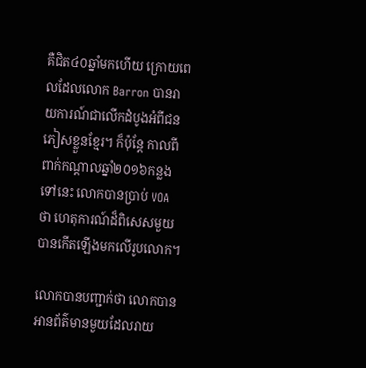គឺជិត៤០ឆ្នាំមកហើយ ក្រោយពេលដែលលោក Barron បានរាយការណ៍ជាលើកដំបូងអំពីជនភៀសខ្លួនខ្មែរ។ ក៏ប៉ុន្តែ កាលពីពាក់កណ្តាលឆ្នាំ២០១៦កន្លងទៅនេះ លោកបានប្រាប់ VOA ថា ហេតុការណ៍ដ៏ពិសេសមួយបានកើតឡើងមកលើរូបលោក។

លោកបានបញ្ជាក់ថា លោកបានអានព័ត៌មានមួយដែលរាយ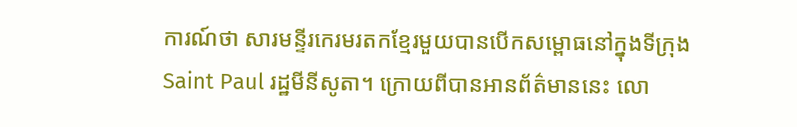ការណ៍ថា សារមន្ទីរកេរមរតកខ្មែរមួយបានបើកសម្ពោធនៅក្នុងទីក្រុង Saint Paul រដ្ឋមីនីសូតា។ ក្រោយពីបានអានព័ត៌មាននេះ លោ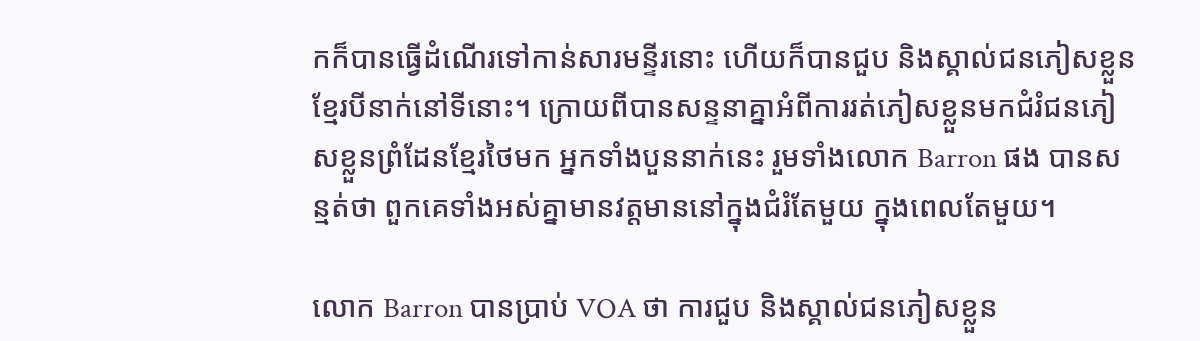កក៏បានធ្វើដំណើរទៅកាន់សារមន្ទីរនោះ ហើយក៏បានជួប និងស្គាល់ជនភៀសខ្លួនខ្មែរបីនាក់នៅទីនោះ។ ក្រោយពីបានសន្ទនាគ្នាអំពីការរត់ភៀសខ្លួនមកជំរំជនភៀសខ្លួនព្រំដែនខ្មែរថៃមក អ្នកទាំងបួននាក់នេះ រួមទាំងលោក Barron ផង បានសន្មត់ថា ពួកគេទាំងអស់គ្នាមានវត្តមាននៅក្នុងជំរំតែមួយ ក្នុងពេលតែមួយ។

លោក Barron បានប្រាប់ VOA ថា ការជួប និងស្គាល់ជនភៀសខ្លួន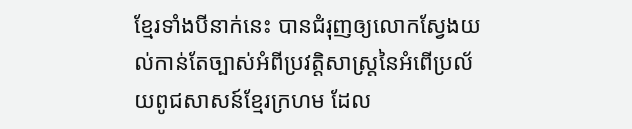ខ្មែរទាំងបីនាក់នេះ បានជំរុញឲ្យលោកស្វែងយល់កាន់តែច្បាស់អំពីប្រវត្តិសាស្ត្រនៃអំពើប្រល័យពូជសាសន៍ខ្មែរក្រហម ដែល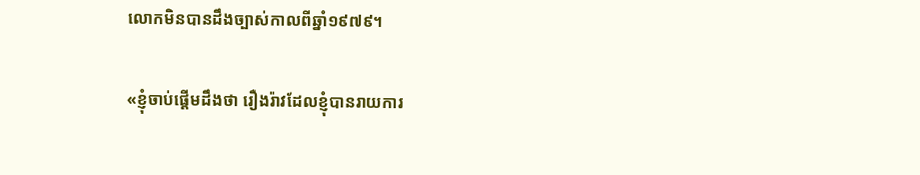លោកមិនបានដឹងច្បាស់កាលពីឆ្នាំ១៩៧៩។

«ខ្ញុំចាប់ផ្តើមដឹងថា រឿងរ៉ាវដែលខ្ញុំបានរាយការ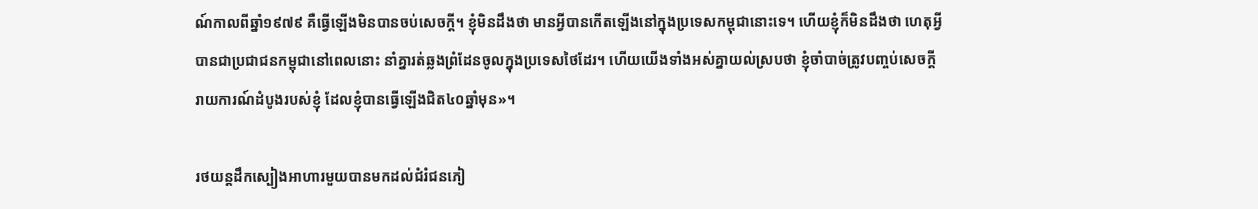ណ៍កាលពីឆ្នាំ១៩៧៩ គឺធ្វើឡើងមិនបានចប់សេចក្តី។ ខ្ញុំមិនដឹងថា មានអ្វីបានកើតឡើងនៅក្នុងប្រទេសកម្ពុជានោះទេ។ ហើយខ្ញុំក៏មិនដឹងថា ហេតុអ្វីបានជាប្រជាជនកម្ពុជានៅពេលនោះ នាំគ្នារត់ឆ្លងព្រំដែនចូលក្នុងប្រទេសថៃដែរ។ ហើយយើងទាំងអស់គ្នាយល់ស្របថា ខ្ញុំចាំបាច់ត្រូវបញ្ចប់សេចក្តីរាយការណ៍ដំបូងរបស់ខ្ញុំ ដែលខ្ញុំបានធ្វើឡើងជិត៤០ឆ្នាំមុន»។

រថយន្តដឹកស្បៀងអាហារមួយបានមកដល់ជំរំជនភៀ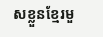សខ្លួនខ្មែរមួ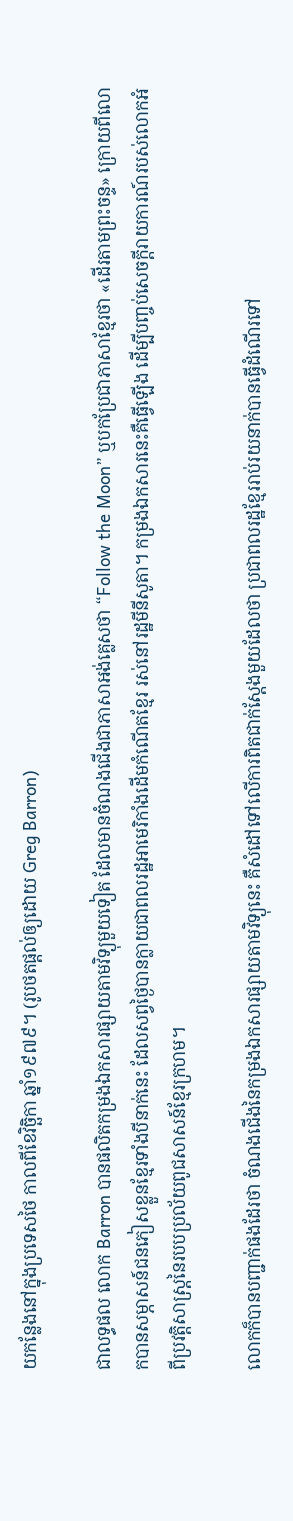យកន្លែងនៅក្នុងប្រទេសថៃ កាលពីខែវិច្ឆិកា ឆ្នាំ១៩៧៩។ (រូបថតផ្តល់ឲ្យដោយ Greg Barron)

ជាលទ្ធផល លោក Barron បានផលិតកម្រងឯកសារផ្សាយតាមវិទ្យុមួយទៀត ដែលមានចំណងជើងជាភាសាអង់គ្លេសថា “Follow the Moon” ឬបកប្រែជាភាសាខ្មែរថា «ដើរតាមព្រះចន្ទ» ក្រោយពីលោកបានសម្ភាសន៍ជនភៀសខ្លួនខ្មែរទាំងបីនាក់នេះ ដែលសព្វថ្ងៃបានក្លាយជាពលរដ្ឋអាមេរិកាំងដើមកំណើតខ្មែរ រស់នៅរដ្ឋមីនីសូតា។ កម្រងឯកសារនេះគឺធ្វើឡើង ដើម្បីបញ្ចប់សេចក្តីរាយការណ៍របស់លោកអំពីប្រវត្តិសាស្ត្រនៃរបបប្រល័យពូជសាសន៍ខ្មែរក្រហម។

លោកក៏បានបញ្ជាក់ផងដែរថា ចំណងជើងនៃកម្រងឯកសារផ្សាយតាមវិទ្យុនេះ គឺសំដៅទៅលើការពិតជាក់ស្តែងមួយដែលថា ប្រជាពលរដ្ឋខ្មែររាប់រយនាក់បានធ្វើដំណើរទៅ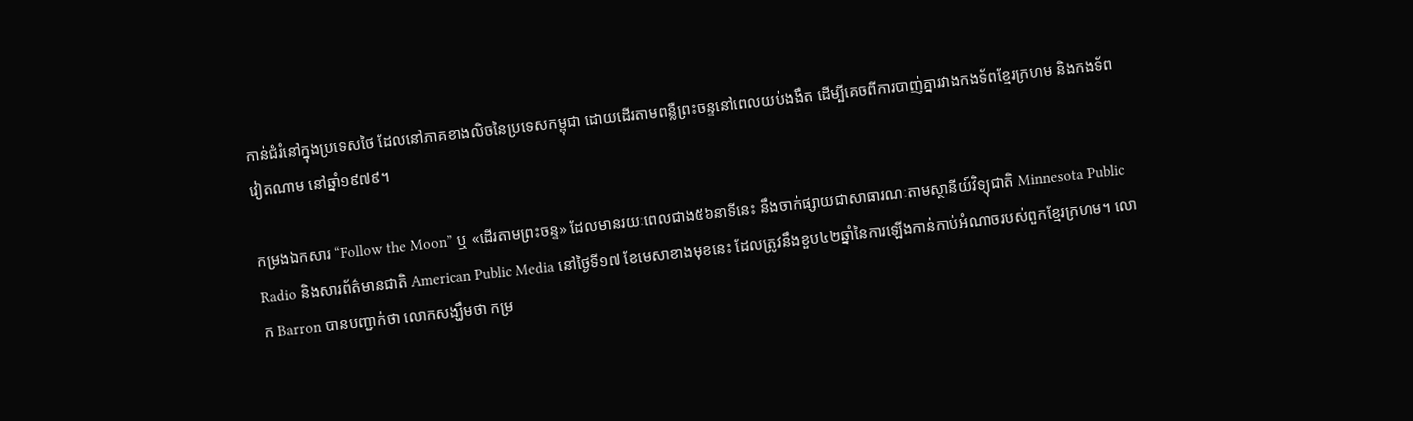កាន់ជំរំនៅក្នុងប្រទេសថៃ ដែលនៅភាគខាងលិចនៃប្រទេសកម្ពុជា ដោយដើរតាមពន្លឺព្រះចន្ទនៅពេលយប់ងងឹត ដើម្បីគេចពីការបាញ់គ្នារវាងកងទ័ពខ្មែរក្រហម និងកងទ័ពវៀតណាម នៅឆ្នាំ១៩៧៩។

កម្រងឯកសារ “Follow the Moon” ឬ «ដើរតាមព្រះចន្ទ» ដែលមានរយៈពេលជាង៥៦នាទីនេះ នឹងចាក់ផ្សាយជាសាធារណៈតាមស្ថានីយ៍វិទ្យុជាតិ Minnesota Public Radio និងសារព័ត៌មានជាតិ American Public Media នៅថ្ងៃទី១៧ ខែមេសាខាងមុខនេះ ដែលត្រូវនឹងខួប៤២ឆ្នាំនៃការឡើងកាន់កាប់អំណាចរបស់ពួកខ្មែរក្រហម។ លោក Barron បានបញ្ជាក់ថា លោកសង្ឃឹមថា កម្រ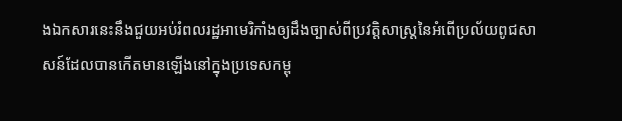ងឯកសារនេះនឹងជួយអប់រំពលរដ្ឋអាមេរិកាំងឲ្យដឹងច្បាស់ពីប្រវត្តិសាស្ត្រនៃអំពើប្រល័យពូជសាសន៍ដែលបានកើតមានឡើងនៅក្នុងប្រទេសកម្ពុ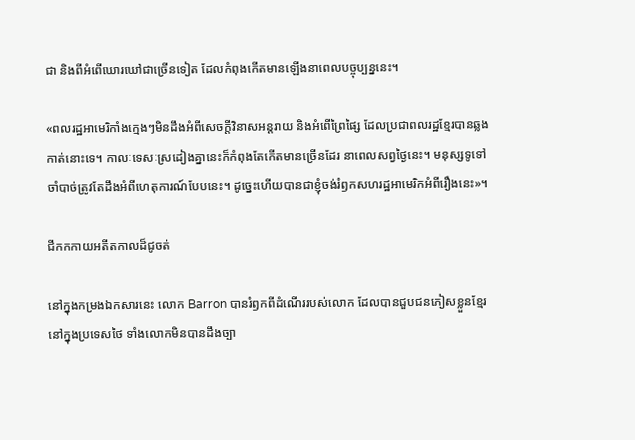ជា និងពីអំពើឃោរឃៅជាច្រើនទៀត ដែលកំពុងកើតមានឡើងនាពេលបច្ចុប្បន្ននេះ។

«ពលរដ្ឋអាមេរិកាំងក្មេងៗមិនដឹងអំពីសេចក្តីវិនាសអន្តរាយ និងអំពើព្រៃផ្សៃ ដែលប្រជាពលរដ្ឋខ្មែរបានឆ្លងកាត់នោះទេ។ កាលៈទេសៈស្រដៀងគ្នានេះក៏កំពុងតែកើតមានច្រើនដែរ នាពេលសព្វថ្ងៃនេះ។ មនុស្សទូទៅចាំបាច់ត្រូវតែដឹងអំពីហេតុការណ៍បែបនេះ។ ដូច្នេះហើយបានជាខ្ញុំចង់រំឭកសហរដ្ឋអាមេរិកអំពីរឿងនេះ»។

ជីកកកាយអតីតកាលដ៏ជូចត់

នៅក្នុងកម្រងឯកសារនេះ លោក Barron បានរំឭកពីដំណើររបស់លោក ដែលបានជួបជនភៀសខ្លួនខ្មែរនៅក្នុងប្រទេសថៃ ទាំងលោកមិនបានដឹងច្បា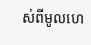ស់ពីមូលហេ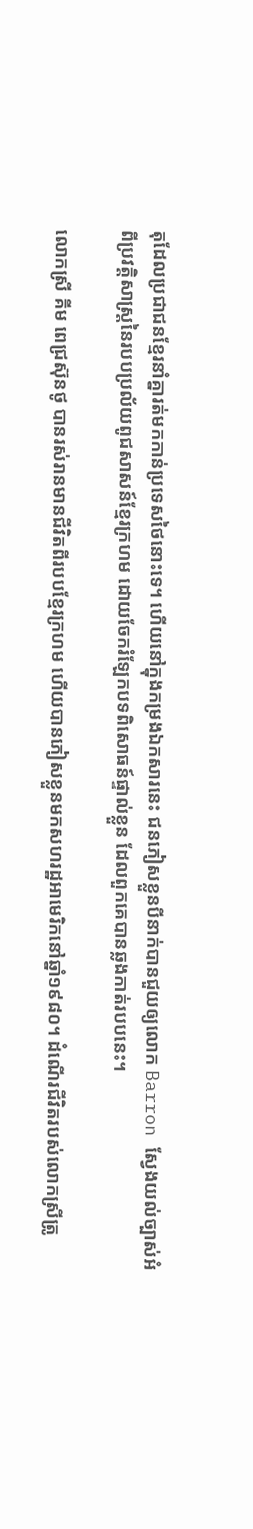តុដែលប្រជាជនខ្មែរនាំគ្នារត់មកកាន់ប្រទេសថៃនោះទេ។ ហើយនៅក្នុងកម្រងឯកសារនេះ ជនភៀសខ្លួនបីនាក់បានជួយឲ្យលោក Barron ស្វែងយល់ច្បាស់អំពីប្រវត្តិសាស្ត្រនៃរបបប្រល័យពូជសាសន៍ខ្មែរក្រហម ដោយចែករំឡែកបទពិសោធន៍ផ្ទាល់ខ្លួន ដែលពួកគេបានឆ្លងកាត់របបនេះ។

លោកស្រី គីម ពេជ្រស៊ុនថូ បានរស់រានមានជីវិតពីរបបខ្មែរក្រហម ហើយបានភៀសខ្លួនមកសហរដ្ឋអាមេរិកនៅឆ្នាំ១៩៨០។ ដំណើរជីវិតរបស់លោកស្រីត្រូ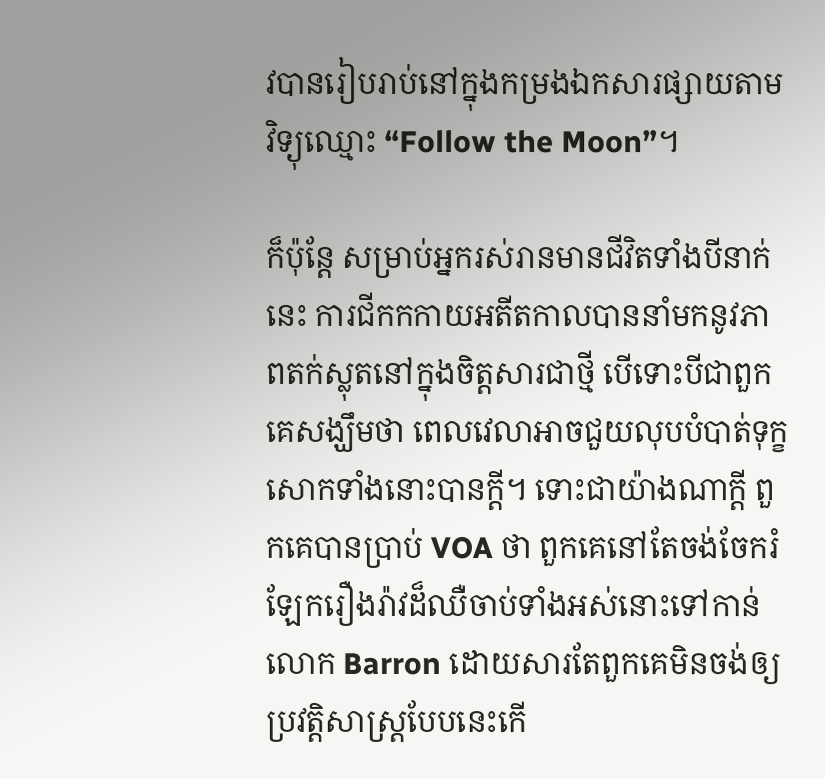វបានរៀបរាប់នៅក្នុងកម្រងឯកសារផ្សាយតាមវិទ្យុឈ្មោះ “Follow the Moon”។

ក៏ប៉ុន្តែ សម្រាប់អ្នករស់រានមានជីវិតទាំងបីនាក់នេះ ការជីកកកាយអតីតកាលបាននាំមកនូវភាពតក់ស្លុតនៅក្នុងចិត្តសារជាថ្មី បើទោះបីជាពួកគេសង្ឃឹមថា ពេលវេលាអាចជួយលុបបំបាត់ទុក្ខសោកទាំងនោះបានក្តី។ ទោះជាយ៉ាងណាក្តី ពួកគេបានប្រាប់ VOA ថា ពួកគេនៅតែចង់ចែករំឡែករឿងរ៉ាវដ៏ឈឺចាប់ទាំងអស់នោះទៅកាន់លោក Barron ដោយសារតែពួកគេមិនចង់ឲ្យប្រវត្តិសាស្ត្របែបនេះកើ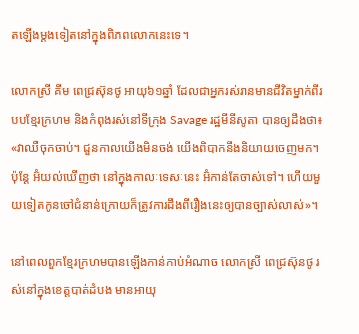តឡើងម្តងទៀតនៅក្នុងពិភពលោកនេះទេ។

លោកស្រី គីម ពេជ្រស៊ុនថូ អាយុ៦១ឆ្នាំ ដែលជាអ្នករស់រានមានជីវិតម្នាក់ពីរបបខ្មែរក្រហម និងកំពុងរស់នៅទីក្រុង Savage រដ្ឋមីនីសូតា បានឲ្យដឹងថា៖ «វាឈឺចុកចាប់។ ជួនកាលយើងមិនចង់ យើងពិបាកនឹងនិយាយចេញមក។ ប៉ុន្តែ អ៊ំយល់ឃើញថា នៅក្នុងកាលៈទេសៈនេះ អ៊ំកាន់តែចាស់ទៅ។ ហើយមួយទៀតកូនចៅជំនាន់ក្រោយក៏ត្រូវការដឹងពីរឿងនេះឲ្យបានច្បាស់លាស់»។

នៅពេលពួកខ្មែរក្រហមបានឡើងកាន់កាប់អំណាច លោកស្រី ពេជ្រស៊ុនថូ រស់នៅក្នុងខេត្តបាត់ដំបង មានអាយុ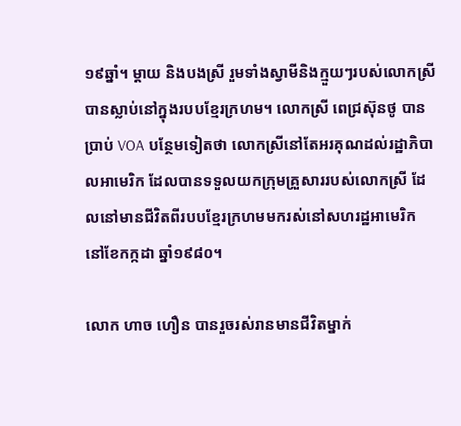១៩ឆ្នាំ។ ម្តាយ និងបងស្រី រួមទាំងស្វាមីនិងក្មួយៗរបស់លោកស្រី បានស្លាប់នៅក្នុងរបបខ្មែរក្រហម។ លោកស្រី ពេជ្រស៊ុនថូ បានប្រាប់ VOA បន្ថែមទៀតថា លោកស្រីនៅតែអរគុណដល់រដ្ឋាភិបាលអាមេរិក ដែលបានទទួលយកក្រុមគ្រួសាររបស់លោកស្រី ដែលនៅមានជីវិតពីរបបខ្មែរក្រហមមករស់នៅសហរដ្ឋអាមេរិក នៅខែកក្កដា ឆ្នាំ១៩៨០។

លោក ហាច ហឿន បានរួចរស់រានមានជីវិតម្នាក់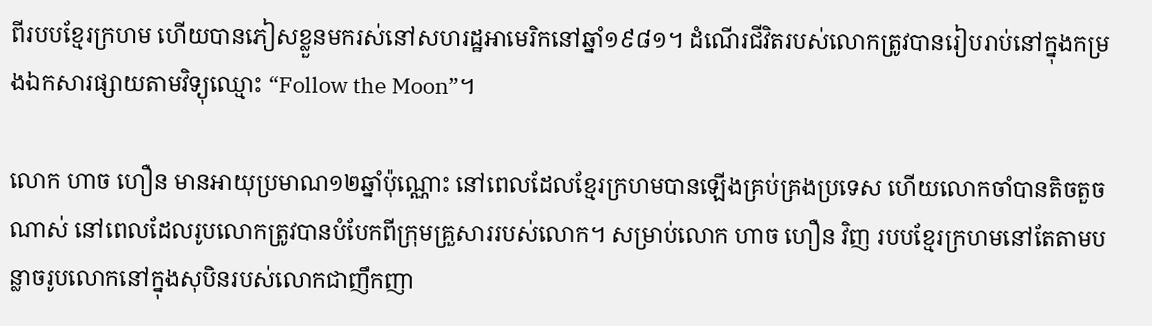ពីរបបខ្មែរក្រហម ហើយបានភៀសខ្លួនមករស់នៅសហរដ្ឋអាមេរិកនៅឆ្នាំ១៩៨១។ ដំណើរជីវិតរបស់លោកត្រូវបានរៀបរាប់នៅក្នុងកម្រងឯកសារផ្សាយតាមវិទ្យុឈ្មោះ “Follow the Moon”។

លោក ហាច ហឿន មានអាយុប្រមាណ១២ឆ្នាំប៉ុណ្ណោះ នៅពេលដែលខ្មែរក្រហមបានឡើងគ្រប់គ្រងប្រទេស ហើយលោកចាំបានតិចតួចណាស់ នៅពេលដែលរូបលោកត្រូវបានបំបែកពីក្រុមគ្រួសាររបស់លោក។ សម្រាប់លោក ហាច ហឿន វិញ របបខ្មែរក្រហមនៅតែតាមបន្លាចរូបលោកនៅក្នុងសុបិនរបស់លោកជាញឹកញា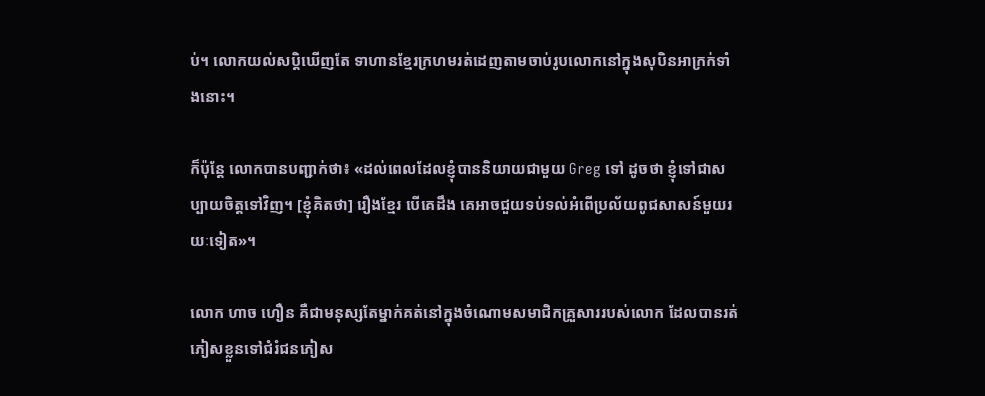ប់។ លោកយល់សប្តិឃើញតែ ទាហានខ្មែរក្រហមរត់ដេញតាមចាប់រូបលោកនៅក្នុងសុបិនអាក្រក់ទាំងនោះ។

ក៏ប៉ុន្តែ លោកបានបញ្ជាក់ថា៖ «ដល់ពេលដែលខ្ញុំបាននិយាយជាមួយ Greg ទៅ ដូចថា ខ្ញុំទៅជាសប្បាយចិត្តទៅវិញ។ [ខ្ញុំគិតថា] រឿងខ្មែរ បើគេដឹង គេអាចជួយទប់ទល់អំពើប្រល័យពូជសាសន៍មួយរយៈទៀត»។

លោក ហាច ហឿន គឺជាមនុស្សតែម្នាក់គត់នៅក្នុងចំណោមសមាជិកគ្រួសាររបស់លោក ដែលបានរត់ភៀសខ្លួនទៅជំរំជនភៀស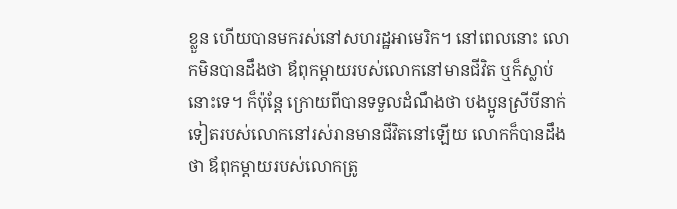ខ្លួន ហើយបានមករស់នៅសហរដ្ឋអាមេរិក។ នៅពេលនោះ លោកមិនបានដឹងថា ឪពុកម្តាយរបស់លោកនៅមានជីវិត ឬក៏ស្លាប់នោះទេ។ ក៏ប៉ុន្តែ ក្រោយពីបានទទួលដំណឹងថា បងប្អូនស្រីបីនាក់ទៀតរបស់លោកនៅរស់រានមានជីវិតនៅឡើយ លោកក៏បានដឹងថា ឪពុកម្តាយរបស់លោកត្រូ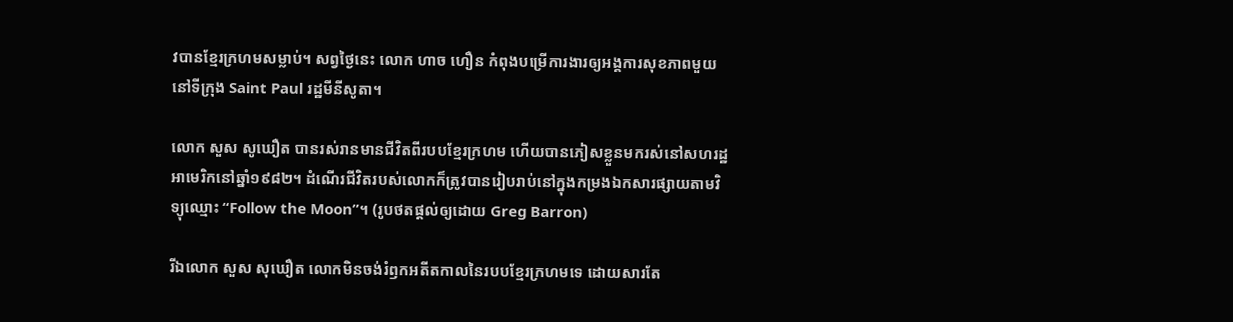វបានខ្មែរក្រហមសម្លាប់។ សព្វថ្ងៃនេះ លោក ហាច ហឿន កំពុងបម្រើការងារឲ្យអង្គការសុខភាពមួយ នៅទីក្រុង Saint Paul រដ្ឋមីនីសូតា។

លោក សួស សូឃឿត បានរស់រានមានជីវិតពីរបបខ្មែរក្រហម ហើយបានភៀសខ្លួនមករស់នៅសហរដ្ឋអាមេរិកនៅឆ្នាំ១៩៨២។ ដំណើរជីវិតរបស់លោកក៏ត្រូវបានរៀបរាប់នៅក្នុងកម្រងឯកសារផ្សាយតាមវិទ្យុឈ្មោះ “Follow the Moon”។ (រូបថតផ្តល់ឲ្យដោយ Greg Barron)

រីឯលោក សួស សុឃឿត លោកមិនចង់រំឭកអតីតកាលនៃរបបខ្មែរក្រហមទេ ដោយសារតែ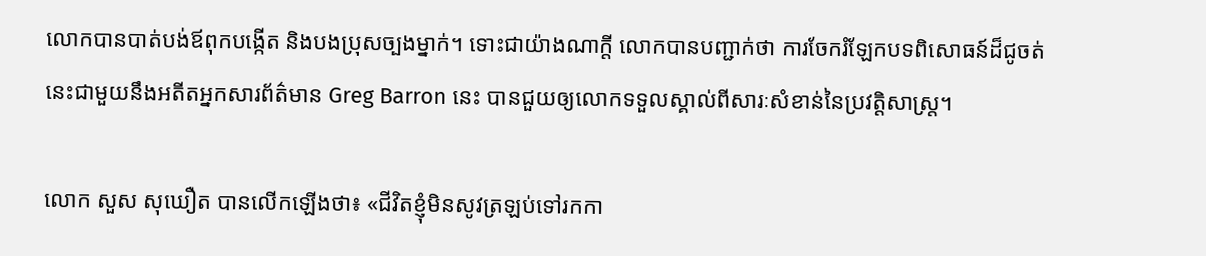លោកបានបាត់បង់ឪពុកបង្កើត និងបងប្រុសច្បងម្នាក់។ ទោះជាយ៉ាងណាក្តី លោកបានបញ្ជាក់ថា ការចែករំឡែកបទពិសោធន៍ដ៏ជូចត់នេះជាមួយនឹងអតីតអ្នកសារព័ត៌មាន Greg Barron នេះ បានជួយឲ្យលោកទទួលស្គាល់ពីសារៈសំខាន់នៃប្រវត្តិសាស្ត្រ។

លោក សួស សុឃឿត បានលើកឡើងថា៖ «ជីវិតខ្ញុំមិនសូវត្រឡប់ទៅរកកា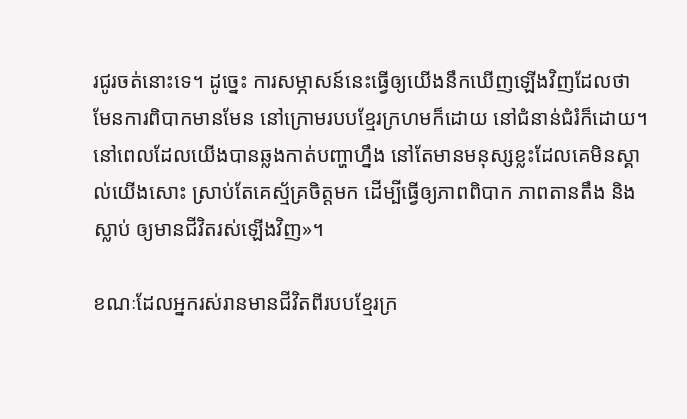រជូរចត់នោះទេ។ ដូច្នេះ ការសម្ភាសន៍នេះធ្វើឲ្យយើងនឹកឃើញឡើងវិញដែលថា មែនការពិបាកមានមែន នៅក្រោមរបបខ្មែរក្រហមក៏ដោយ នៅជំនាន់ជំរំក៏ដោយ។ នៅពេលដែលយើងបានឆ្លងកាត់បញ្ហាហ្នឹង នៅតែមានមនុស្សខ្លះដែលគេមិនស្គាល់យើងសោះ ស្រាប់តែគេស្ម័គ្រចិត្តមក ដើម្បីធ្វើឲ្យភាពពិបាក ភាពតានតឹង និងស្លាប់ ឲ្យមានជីវិតរស់ឡើងវិញ»។

ខណៈដែលអ្នករស់រានមានជីវិតពីរបបខ្មែរក្រ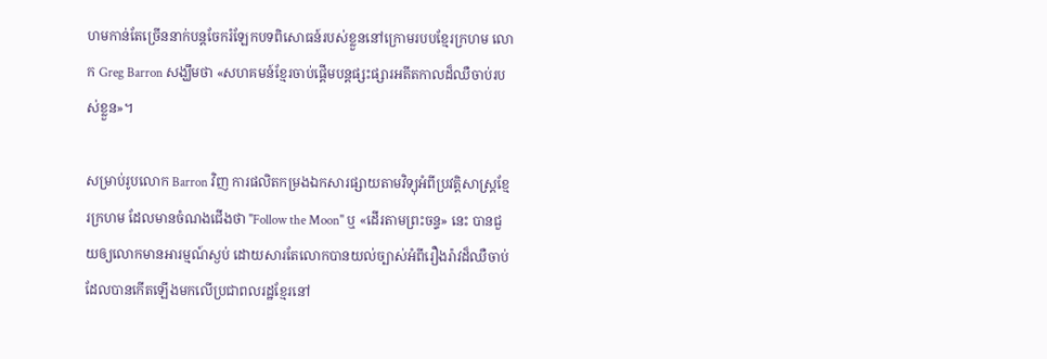ហមកាន់តែច្រើននាក់បន្តចែករំឡែកបទពិសោធន៍របស់ខ្លួននៅក្រោមរបបខ្មែរក្រហម លោក Greg Barron សង្ឃឹមថា «សហគមន៍ខ្មែរចាប់ផ្តើមបន្តផ្សះផ្សារអតីតកាលដ៏ឈឺចាប់របស់ខ្លួន‍»។

សម្រាប់រូបលោក Barron វិញ ការផលិតកម្រងឯកសារផ្សាយតាមវិទ្យុអំពីប្រវត្តិសាស្ត្រខ្មែរក្រហម ដែលមានចំណងជើងថា "Follow the Moon" ឬ «ដើរតាមព្រះចន្ទ» នេះ បានជួយឲ្យលោកមានអារម្មណ៍ស្ងប់ ដោយសារតែលោកបានយល់ច្បាស់អំពីរឿងរ៉ាវដ៏ឈឺចាប់ ដែលបានកើតឡើងមកលើប្រជាពលរដ្ឋខ្មែរនៅ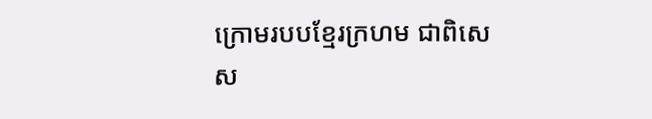ក្រោមរបបខ្មែរក្រហម ជាពិសេស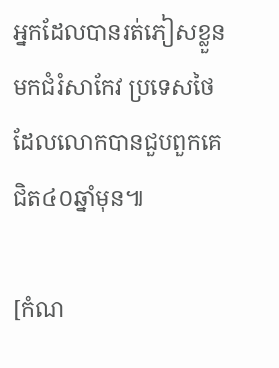អ្នកដែលបានរត់ភៀសខ្លួនមកជំរំសាកែវ ប្រទេសថៃ ដែលលោកបានជួបពួកគេជិត៤០ឆ្នាំមុន៕

[កំណ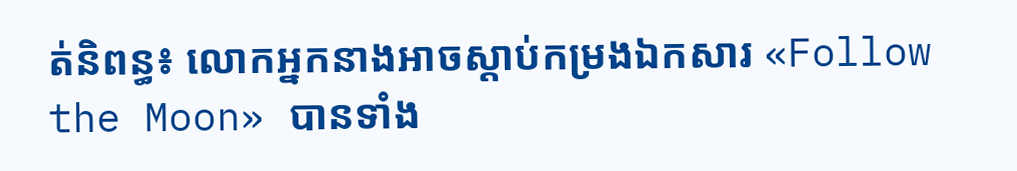ត់និពន្ធ៖ លោកអ្នកនាងអាចស្តាប់កម្រងឯកសារ «Follow the Moon» បានទាំង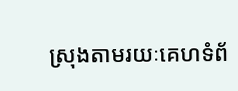ស្រុងតាមរយៈគេហទំព័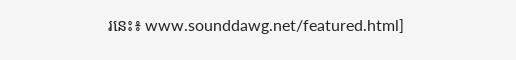រនេះ៖ www.sounddawg.net/featured.html]